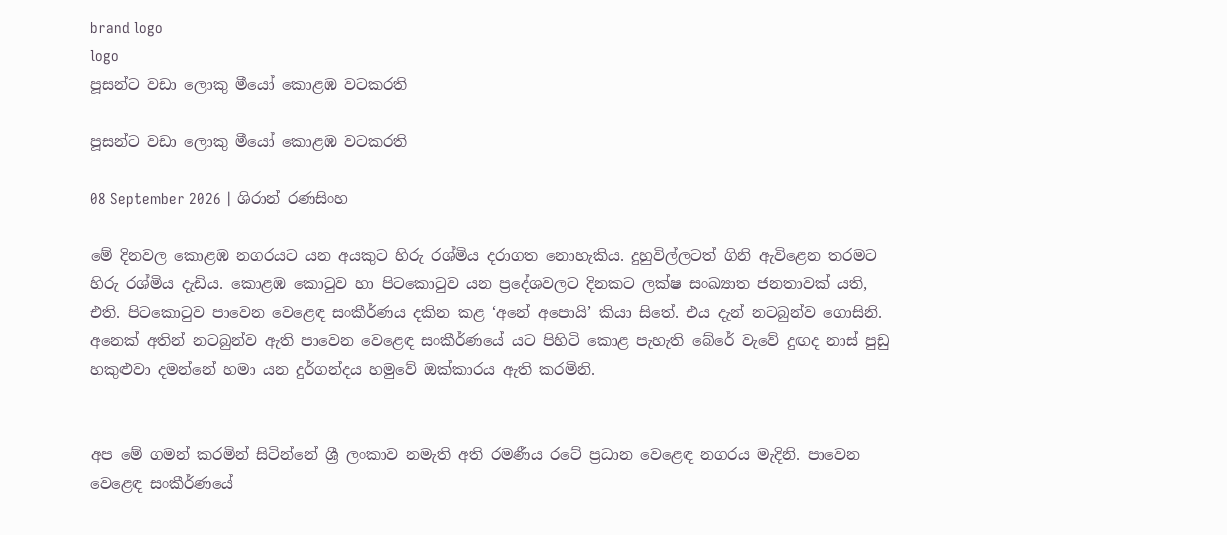brand logo
logo
පූසන්ට වඩා ලොකු මීයෝ කොළඹ වටකරති

පූසන්ට වඩා ලොකු මීයෝ කොළඹ වටකරති

08 September 2026 | ශිරාන් රණසිංහ

මේ දිනවල කොළඹ නගරයට යන අයකුට හිරු රශ්මිය දරාගත නොහැකිය. දුහුවිල්ලටත් ගිනි ඇවිළෙන තරමට හිරු රශ්මිය දැඩිය. කොළඹ කොටුව හා පිටකොටුව යන ප්‍රදේශවලට දිනකට ලක්ෂ සංඛ්‍යාත ජනතාවක් යති, එති. පිටකොටුව පාවෙන වෙළෙඳ සංකීර්ණය දකින කළ ‘අනේ අපොයි’ කියා සිතේ. එය දැන් නටබුන්ව ගොසිනි. අනෙක් අතින් නටබුන්ව ඇති පාවෙන වෙළෙඳ සංකීර්ණයේ යට පිහිටි කොළ පැහැති බේරේ වැවේ දුඟද නාස් පුඩු හකුළුවා දමන්නේ හමා යන දුර්ගන්දය හමුවේ ඔක්කාරය ඇති කරමිනි.


අප මේ ගමන් කරමින් සිටින්නේ ශ්‍රී ලංකාව නමැති අති රමණීය රටේ ප්‍රධාන වෙළෙඳ නගරය මැදිනි. පාවෙන වෙළෙඳ සංකීර්ණයේ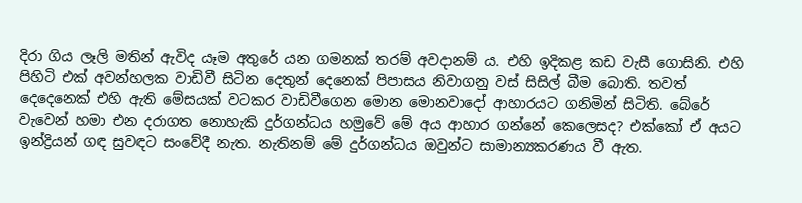දිරා ගිය ලෑලි මතින් ඇවිද යෑම අතුරේ යන ගමනක් තරම් අවදානම් ය. එහි ඉදිකළ කඩ වැසී ගොසිනි. එහි පිහිටි එක් අවන්හලක වාඩිවී සිටින දෙතුන් දෙනෙක් පිපාසය නිවාගනු වස් සිසිල් බීම බොති. තවත් දෙදෙනෙක් එහි ඇති මේසයක් වටකර වාඩිවීගෙන මොන මොනවාදෝ ආහාරයට ගනිමින් සිටිති. බේරේ වැවෙන් හමා එන දරාගත නොහැකි දුර්ගන්ධය හමුවේ මේ අය ආහාර ගන්නේ කෙලෙසද? එක්කෝ ඒ අයට ඉන්ද්‍රියන් ගඳ සුවඳට සංවේදී නැත. නැතිනම් මේ දුර්ගන්ධය ඔවුන්ට සාමාන්‍යකරණය වී ඇත.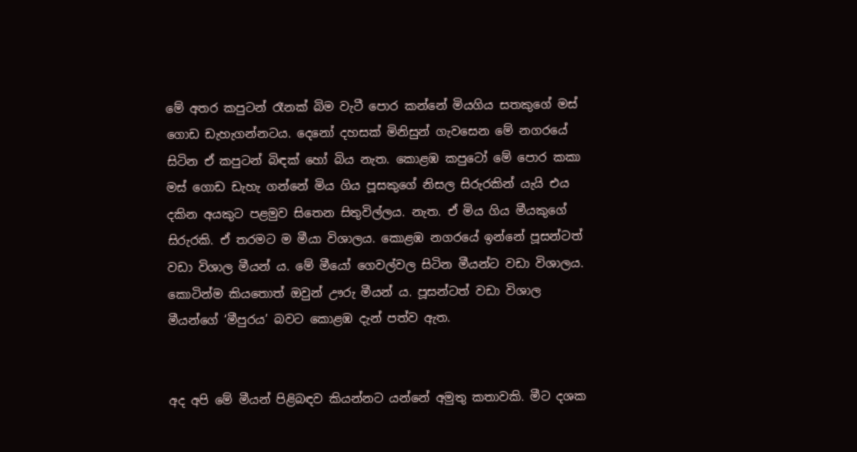මේ අතර කපුටන් රෑනක් බිම වැටී පොර කන්නේ මියගිය සතකුගේ මස් ගොඩ ඩැහැගන්නටය. දෙනෝ දහසක් මිනිසුන් ගැවසෙන මේ නගරයේ සිටින ඒ කපුටන් බිඳක් හෝ බිය නැත. කොළඹ කපුටෝ මේ පොර කකා මස් ගොඩ ඩැහැ ගන්නේ මිය ගිය පූසකුගේ නිසල සිරුරකින් යැයි එය දකින අයකුට පළමුව සිතෙන සිතුවිල්ලය. නැත. ඒ මිය ගිය මීයකුගේ සිරුරකි. ඒ තරමට ම මීයා විශාලය. කොළඹ නගරයේ ඉන්නේ පූසන්ටත් වඩා විශාල මීයන් ය. මේ මීයෝ ගෙවල්වල සිටින මීයන්ට වඩා විශාලය. කොටින්ම කියතොත් ඔවුන් ඌරු මීයන් ය. පූසන්ටත් වඩා විශාල මීයන්ගේ ‘මීපුරය’ බවට කොළඹ දැන් පත්ව ඇත.


අද අපි මේ මීයන් පිළිබඳව කියන්නට යන්නේ අමුතු කතාවකි. මීට දශක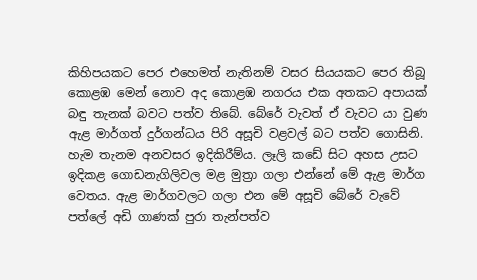කිහිපයකට පෙර එහෙමත් නැතිනම් වසර සියයකට පෙර තිබූ කොළඹ මෙන් නොව අද කොළඹ නගරය එක අතකට අපායක් බඳු තැනක් බවට පත්ව තිබේ. බේරේ වැවත් ඒ වැවට යා වුණ ඇළ මාර්ගත් දුර්ගන්ධය පිරි අසූචි වළවල් බට පත්ව ගොසිනි. හැම තැනම අනවසර ඉදිකිරීම්ය. ලෑලි කඩේ සිට අහස උසට ඉදිකළ ගොඩනැගිලිවල මළ මුත්‍රා ගලා එන්නේ මේ ඇළ මාර්ග වෙතය. ඇළ මාර්ගවලට ගලා එන මේ අසූචි බේරේ වැවේ පත්ලේ අඩි ගාණක් පුරා තැන්පත්ව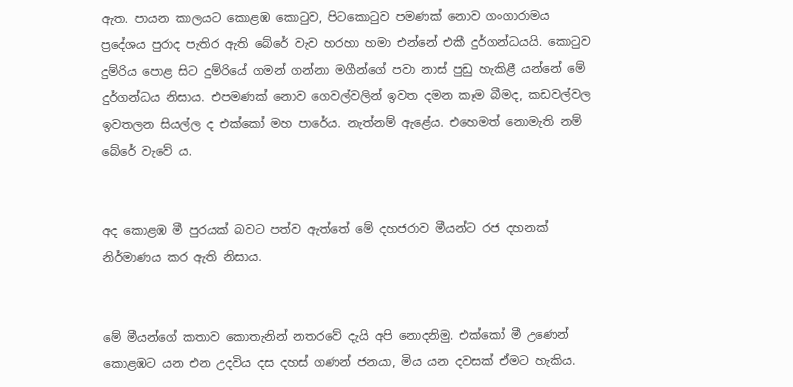ඇත. පායන කාලයට කොළඹ කොටුව, පිටකොටුව පමණක් නොව ගංගාරාමය ප්‍රදේශය පුරාද පැතිර ඇති බේරේ වැව හරහා හමා එන්නේ එකී දුර්ගන්ධයයි. කොටුව දුම්රිය පොළ සිට දුම්රියේ ගමන් ගන්නා මගීන්ගේ පවා නාස් පුඩු හැකිළී යන්නේ මේ දුර්ගන්ධය නිසාය. එපමණක් නොව ගෙවල්වලින් ඉවත දමන කෑම බීමද, කඩවල්වල ඉවතලන සියල්ල ද එක්කෝ මහ පාරේය. නැත්නම් ඇළේය. එහෙමත් නොමැති නම් බේරේ වැවේ ය.


අද කොළඹ මී පුරයක් බවට පත්ව ඇත්තේ මේ දහජරාව මීයන්ට රජ දහනක් නිර්මාණය කර ඇති නිසාය.


මේ මීයන්ගේ කතාව කොතැනින් නතරවේ දැයි අපි නොදනිමු. එක්කෝ මී උණෙන් කොළඹට යන එන උදවිය දස දහස් ගණන් ජනයා, මිය යන දවසක් ඒමට හැකිය.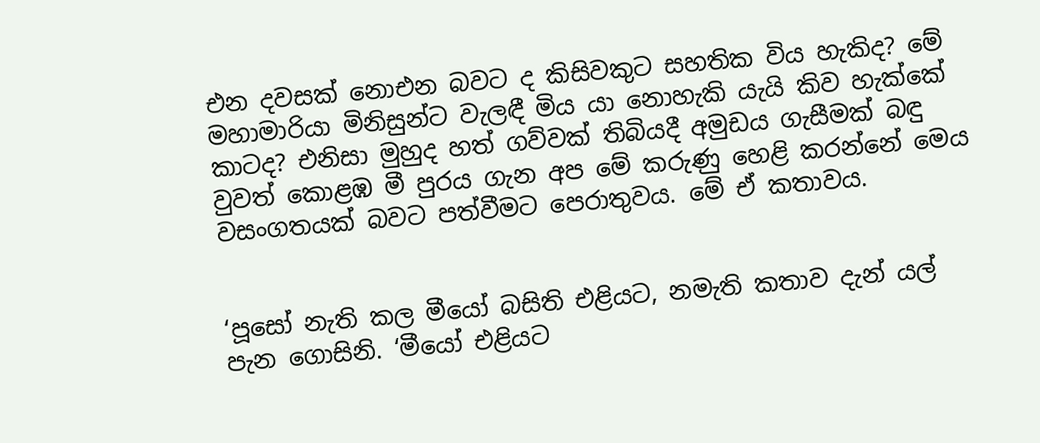එන දවසක් නොඑන බවට ද කිසිවකුට සහතික විය හැකිද? මේ මහාමාරියා මිනිසුන්ට වැලඳී මිය යා නොහැකි යැයි කිව හැක්කේ කාටද? එනිසා මුහුද හත් ගව්වක් තිබියදී අමුඩය ගැසීමක් බඳු වුවත් කොළඹ මී පුරය ගැන අප මේ කරුණු හෙළි කරන්නේ මෙය වසංගතයක් බවට පත්වීමට පෙරාතුවය. මේ ඒ කතාවය.


‘පූසෝ නැති කල මීයෝ බසිති එළියට, නමැති කතාව දැන් යල් පැන ගොසිනි. ‘මීයෝ එළියට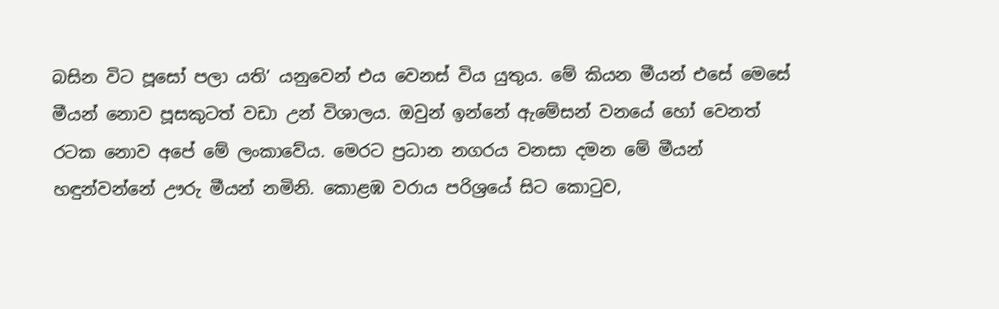බසින විට පූසෝ පලා යති’ යනුවෙන් එය වෙනස් විය යුතුය. මේ කියන මීයන් එසේ මෙසේ මීයන් නොව පූසකුටත් වඩා උන් විශාලය. ඔවුන් ඉන්නේ ඇමේසන් වනයේ හෝ වෙනත් රටක නොව අපේ මේ ලංකාවේය. මෙරට ප්‍රධාන නගරය වනසා දමන මේ මීයන් හඳුන්වන්නේ ඌරු මීයන් නමිනි. කොළඹ වරාය පරිශ්‍රයේ සිට කොටුව,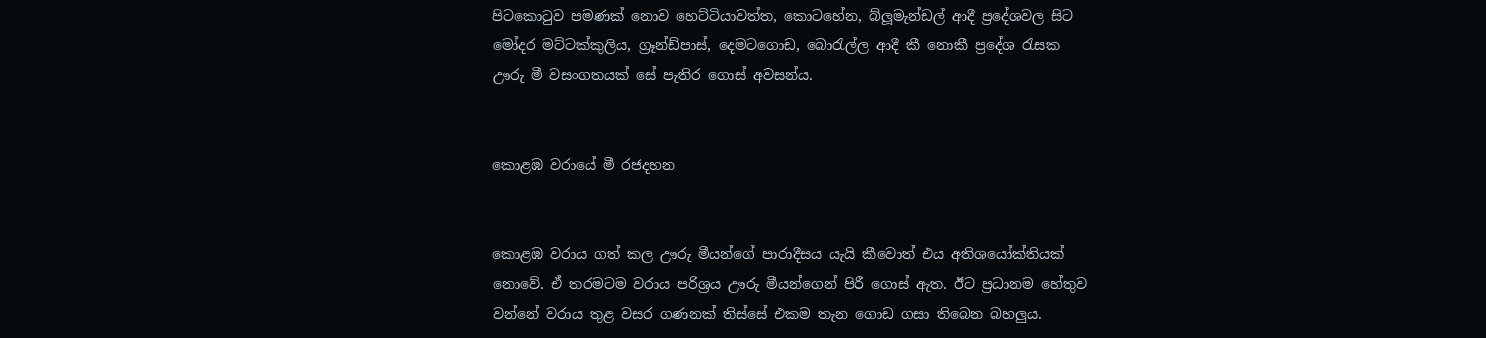පිටකොටුව පමණක් නොව හෙට්ටියාවත්ත, කොටහේන, බ්ලූමැන්ඩල් ආදී ප්‍රදේශවල සිට මෝදර මට්ටක්කුලිය, ග්‍රෑන්ඩ්පාස්, දෙමටගොඩ, බොරැල්ල ආදී කී නොකී ප්‍රදේශ රැසක ඌරු මී වසංගතයක් සේ පැතිර ගොස් අවසන්ය.


කොළඹ වරායේ මී රජදහන


කොළඹ වරාය ගත් කල ඌරු මීයන්ගේ පාරාදීසය යැයි කීවොත් එය අතිශයෝක්තියක් නොවේ. ඒ තරමටම වරාය පරිශ්‍රය ඌරු මීයන්ගෙන් පිරී ගොස් ඇත. ඊට ප්‍රධානම හේතුව වන්නේ වරාය තුළ වසර ගණනක් තිස්සේ එකම තැන ගොඩ ගසා තිබෙන බහලුය.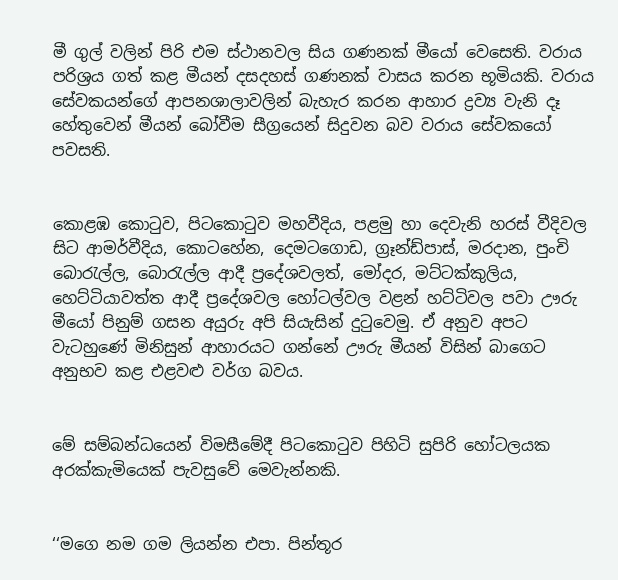මී ගුල් වලින් පිරි එම ස්ථානවල සිය ගණනක් මීයෝ වෙසෙති. වරාය පරිශ්‍රය ගත් කළ මීයන් දසදහස් ගණනක් වාසය කරන භූමියකි. වරාය සේවකයන්ගේ ආපනශාලාවලින් බැහැර කරන ආහාර ද්‍රව්‍ය වැනි දෑ හේතුවෙන් මීයන් බෝවීම සීග්‍රයෙන් සිදුවන බව වරාය සේවකයෝ පවසති.


කොළඹ කොටුව, පිටකොටුව මහවීදිය, පළමු හා දෙවැනි හරස් වීදිවල සිට ආමර්වීදිය, කොටහේන, දෙමටගොඩ, ග්‍රෑන්ඩ්පාස්, මරදාන, පුංචි බොරැල්ල, බොරැල්ල ආදී ප්‍රදේශවලත්, මෝදර, මට්ටක්කුලිය, හෙට්ටියාවත්ත ආදී ප්‍රදේශවල හෝටල්වල වළන් හට්ටිවල පවා ඌරු මීයෝ පිනුම් ගසන අයුරු අපි සියැසින් දුටුවෙමු. ඒ අනුව අපට වැටහුණේ මිනිසුන් ආහාරයට ගන්නේ ඌරු මීයන් විසින් බාගෙට අනුභව කළ එළවළු වර්ග බවය.


මේ සම්බන්ධයෙන් විමසීමේදී පිටකොටුව පිහිටි සුපිරි හෝටලයක අරක්කැමියෙක් පැවසුවේ මෙවැන්නකි.


‘‘මගෙ නම ගම ලියන්න එපා. පින්තූර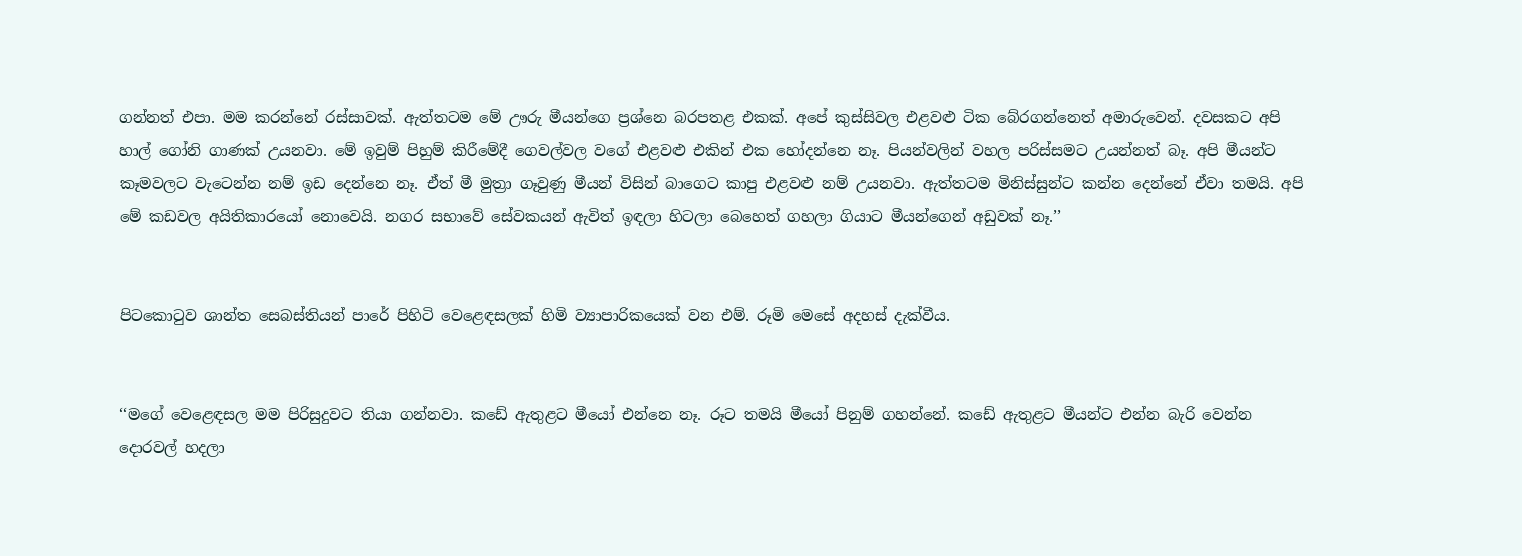ගන්නත් එපා. මම කරන්නේ රස්සාවක්. ඇත්තටම මේ ඌරු මීයන්ගෙ ප්‍රශ්නෙ බරපතළ එකක්. අපේ කුස්සිවල එළවළු ටික බේරගන්නෙත් අමාරුවෙන්. දවසකට අපි හාල් ගෝනි ගාණක් උයනවා. මේ ඉවුම් පිහුම් කිරීමේදී ගෙවල්වල වගේ එළවළු එකින් එක හෝදන්නෙ නෑ. පියන්වලින් වහල පරිස්සමට උයන්නත් බෑ. අපි මීයන්ට කෑමවලට වැටෙන්න නම් ඉඩ දෙන්නෙ නෑ. ඒත් මී මුත්‍රා ගෑවුණු මීයන් විසින් බාගෙට කාපු එළවළු නම් උයනවා. ඇත්තටම මිනිස්සුන්ට කන්න දෙන්නේ ඒවා තමයි. අපි මේ කඩවල අයිතිකාරයෝ නොවෙයි. නගර සභාවේ සේවකයන් ඇවිත් ඉඳලා හිටලා බෙහෙත් ගහලා ගියාට මීයන්ගෙන් අඩුවක් නෑ.’’


පිටකොටුව ශාන්ත සෙබස්තියන් පාරේ පිහිටි වෙළෙඳසලක් හිමි ව්‍යාපාරිකයෙක් වන එම්. රූමි මෙසේ අදහස් දැක්වීය.


‘‘මගේ වෙළෙඳසල මම පිරිසුදුවට තියා ගන්නවා. කඩේ ඇතුළට මීයෝ එන්නෙ නෑ. රූට තමයි මීයෝ පිනුම් ගහන්නේ. කඩේ ඇතුළට මීයන්ට එන්න බැරි වෙන්න දොරවල් හදලා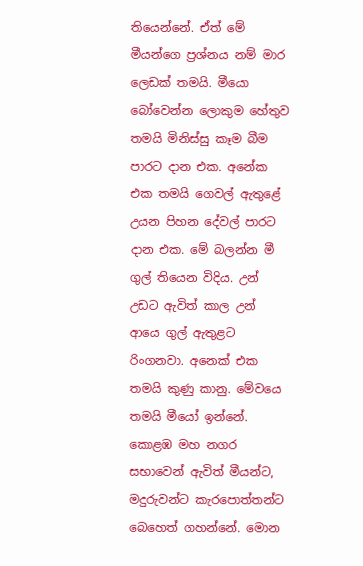තියෙන්නේ. ඒත් මේ මීයන්ගෙ ප්‍රශ්නය නම් මාර ලෙඩක් තමයි. මීයො බෝවෙන්න ලොකුම හේතුව තමයි මිනිස්සු කෑම බීම පාරට දාන එක. අනේක එක තමයි ගෙවල් ඇතුළේ උයන පිහන දේවල් පාරට දාන එක. මේ බලන්න මී ගුල් තියෙන විදිය. උන් උඩට ඇවිත් කාල උන් ආයෙ ගුල් ඇතුළට රිංගනවා. අනෙක් එක තමයි කුණු කානු. මේවයෙ තමයි මීයෝ ඉන්නේ. කොළඹ මහ නගර සභාවෙන් ඇවිත් මීයන්ට, මදුරුවන්ට කැරපොත්තන්ට බෙහෙත් ගහන්නේ. මොන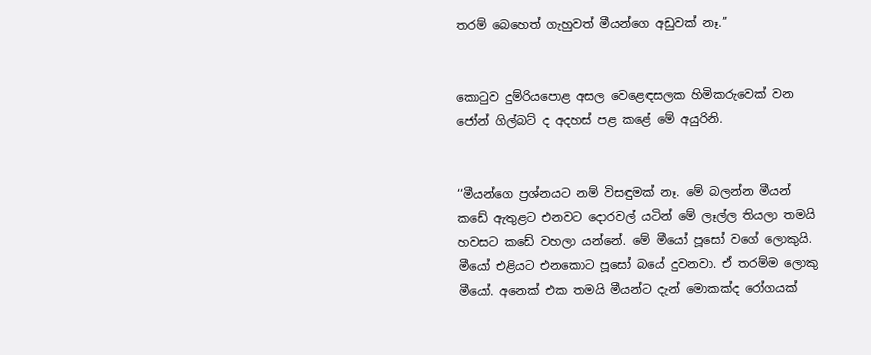තරම් බෙහෙත් ගැහුවත් මීයන්ගෙ අඩුවක් නෑ.’’


කොටුව දුම්රියපොළ අසල වෙළෙඳසලක හිමිකරුවෙක් වන ජෝන් ගිල්බට් ද අදහස් පළ කළේ මේ අයුරිනි.


‘‘මීයන්ගෙ ප්‍රශ්නයට නම් විසඳුමක් නෑ. මේ බලන්න මීයන් කඩේ ඇතුළට එනවට දොරවල් යටින් මේ ලෑල්ල තියලා තමයි හවසට කඩේ වහලා යන්නේ. මේ මීයෝ පූසෝ වගේ ලොකුයි. මීයෝ එළියට එනකොට පූසෝ බයේ දුවනවා. ඒ තරම්ම ලොකු මීයෝ. අනෙක් එක තමයි මීයන්ට දැන් මොකක්ද රෝගයක්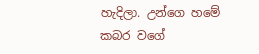හැදිලා. උන්ගෙ හමේ කබර වගේ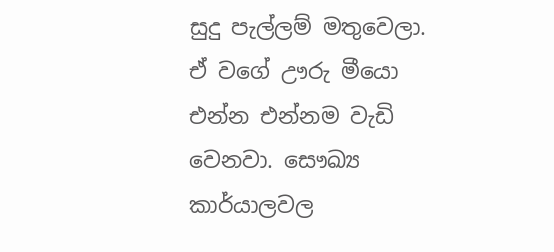සුදු පැල්ලම් මතුවෙලා. ඒ වගේ ඌරු මීයො එන්න එන්නම වැඩි වෙනවා. සෞඛ්‍ය කාර්යාලවල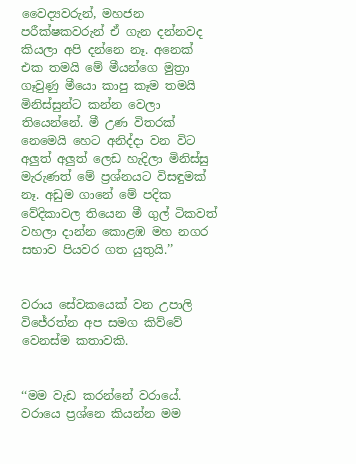වෛද්‍යවරුන්, මහජන පරීක්ෂකවරුන් ඒ ගැන දන්නවද කියලා අපි දන්නෙ නෑ. අනෙක් එක තමයි මේ මීයන්ගෙ මුත්‍රා ගෑවුණු මීයො කාපු කෑම තමයි මිනිස්සුන්ට කන්න වෙලා තියෙන්නේ. මී උණ විතරක් නෙමෙයි හෙට අනිද්දා වන විට අලුත් අලුත් ලෙඩ හැදිලා මිනිස්සු මැරුණත් මේ ප්‍රශ්නයට විසඳුමක් නෑ. අඩුම ගානේ මේ පදික වේදිකාවල තියෙන මී ගුල් ටිකවත් වහලා දාන්න කොළඹ මහ නගර සභාව පියවර ගත යුතුයි.’’


වරාය සේවකයෙක් වන උපාලි විජේරත්න අප සමග කිව්වේ වෙනස්ම කතාවකි.


‘‘මම වැඩ කරන්නේ වරායේ. වරායෙ ප්‍රශ්නෙ කියන්න මම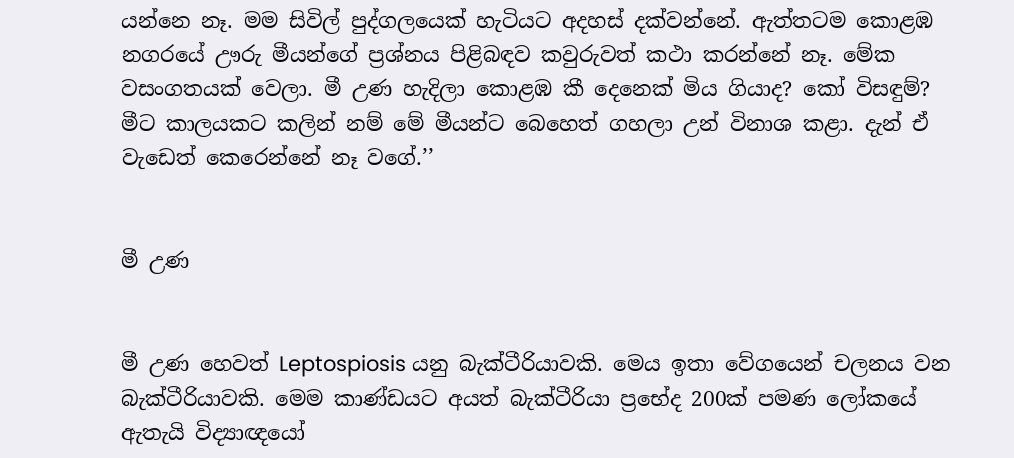යන්නෙ නෑ. මම සිවිල් පුද්ගලයෙක් හැටියට අදහස් දක්වන්නේ. ඇත්තටම කොළඹ නගරයේ ඌරු මීයන්ගේ ප්‍රශ්නය පිළිබඳව කවුරුවත් කථා කරන්නේ නෑ. මේක වසංගතයක් වෙලා. මී උණ හැදිලා කොළඹ කී දෙනෙක් මිය ගියාද? කෝ විසඳුම්? මීට කාලයකට කලින් නම් මේ මීයන්ට බෙහෙත් ගහලා උන් විනාශ කළා. දැන් ඒ වැඩෙත් කෙරෙන්නේ නෑ වගේ.’’


මී උණ


මී උණ හෙවත් Leptospiosis යනු බැක්ටීරියාවකි. මෙය ඉතා වේගයෙන් චලනය වන බැක්ටීරියාවකි. මෙම කාණ්ඩයට අයත් බැක්ටීරියා ප්‍රභේද 200ක් පමණ ලෝකයේ ඇතැයි විද්‍යාඥයෝ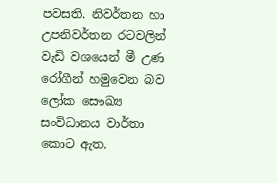පවසති. නිවර්තන හා උපනිවර්තන රටවලින් වැඩි වශයෙන් මී උණ රෝගීන් හමුවෙන බව ලෝක සෞඛ්‍ය සංවිධානය වාර්තා කොට ඇත.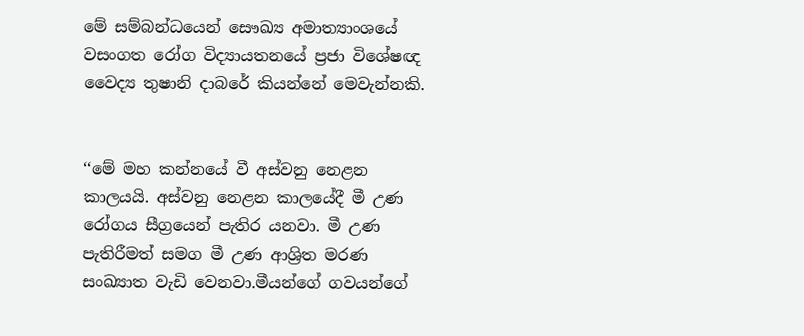මේ සම්බන්ධයෙන් සෞඛ්‍ය අමාත්‍යාංශයේ වසංගත රෝග විද්‍යායතනයේ ප්‍රජා විශේෂඥ වෛද්‍ය තුෂානි දාබරේ කියන්නේ මෙවැන්නකි.


‘‘මේ මහ කන්නයේ වී අස්වනු නෙළන කාලයයි. අස්වනු නෙළන කාලයේදී මී උණ රෝගය සීග්‍රයෙන් පැතිර යනවා. මී උණ පැතිරීමත් සමග මී උණ ආශ්‍රිත මරණ සංඛ්‍යාත වැඩි වෙනවා.මීයන්ගේ ගවයන්ගේ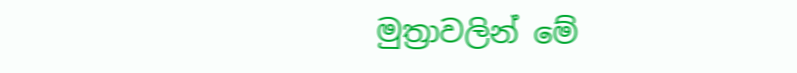මුත්‍රාවලින් මේ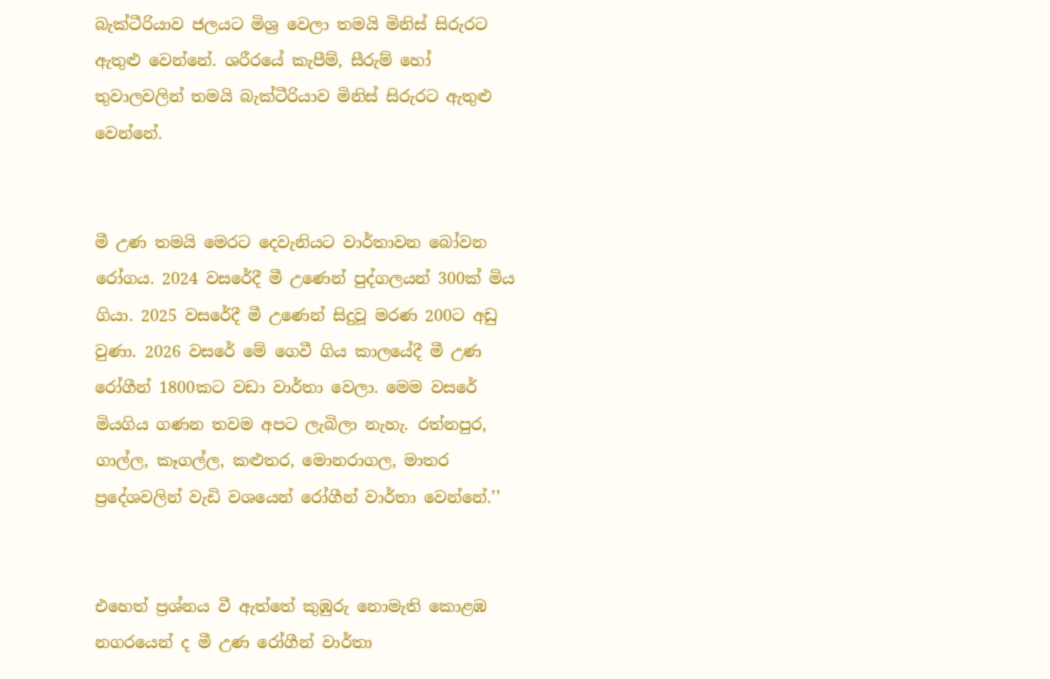බැක්ටීරියාව ජලයට මිශ්‍ර වෙලා තමයි මිනිස් සිරුරට ඇතුළු වෙන්නේ. ශරීරයේ කැපීම්, සීරුම් හෝ තුවාලවලින් තමයි බැක්ටීරියාව මිනිස් සිරුරට ඇතුළු වෙන්නේ.


මී උණ තමයි මෙරට දෙවැනියට වාර්තාවන බෝවන රෝගය. 2024 වසරේදී මී උණෙන් පුද්ගලයන් 300ක් මිය ගියා. 2025 වසරේදී මී උණෙන් සිදුවූ මරණ 200ට අඩු වුණා. 2026 වසරේ මේ ගෙවී ගිය කාලයේදී මී උණ රෝගීන් 1800කට වඩා වාර්තා වෙලා. මෙම වසරේ මියගිය ගණන තවම අපට ලැබිලා නැහැ. රත්නපුර, ගාල්ල, කෑගල්ල, කළුතර, මොනරාගල, මාතර ප්‍රදේශවලින් වැඩි වශයෙන් රෝගීන් වාර්තා වෙන්නේ.’’


එහෙත් ප්‍රශ්නය වී ඇත්තේ කුඹුරු නොමැති කොළඹ නගරයෙන් ද මී උණ රෝගීන් වාර්තා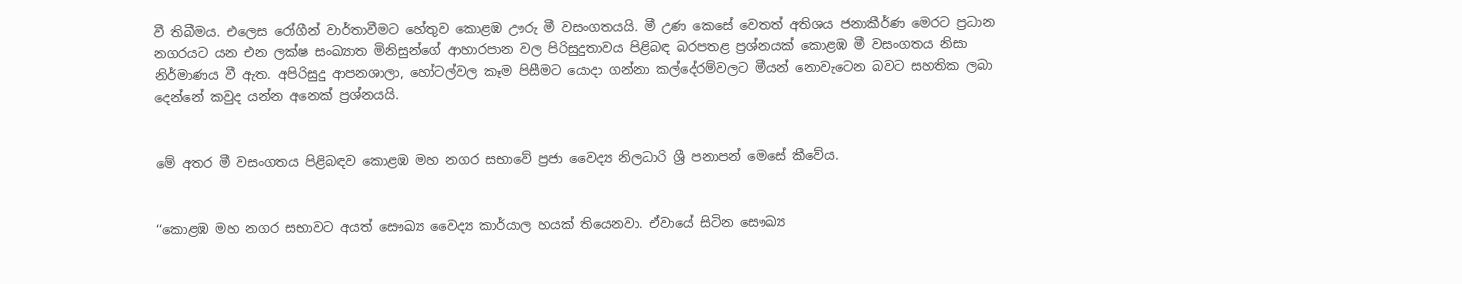වී තිබීමය. එලෙස රෝගීන් වාර්තාවීමට හේතුව කොළඹ ඌරු මී වසංගතයයි. මී උණ කෙසේ වෙතත් අතිශය ජනාකීර්ණ මෙරට ප්‍රධාන නගරයට යන එන ලක්ෂ සංඛ්‍යාත මිනිසුන්ගේ ආහාරපාන වල පිරිසුදුතාවය පිළිබඳ බරපතළ ප්‍රශ්නයක් කොළඹ මී වසංගතය නිසා නිර්මාණය වී ඇත. අපිරිසුදු ආපනශාලා, හෝටල්වල කෑම පිසීමට යොදා ගන්නා කල්දේරම්වලට මීයන් නොවැටෙන බවට සහතික ලබා දෙන්නේ කවුද යන්න අනෙක් ප්‍රශ්නයයි.


මේ අතර මී වසංගතය පිළිබඳව කොළඹ මහ නගර සභාවේ ප්‍රජා වෛද්‍ය නිලධාරි ශ්‍රී පනාපන් මෙසේ කීවේය.


‘‘කොළඹ මහ නගර සභාවට අයත් සෞඛ්‍ය වෛද්‍ය කාර්යාල හයක් තියෙනවා. ඒවායේ සිටින සෞඛ්‍ය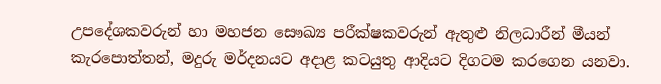උපදේශකවරුන් හා මහජන සෞඛ්‍ය පරීක්ෂකවරුන් ඇතුළු නිලධාරීන් මීයන් කැරපොත්තන්, මදුරු මර්දනයට අදාළ කටයුතු ආදියට දිගටම කරගෙන යනවා.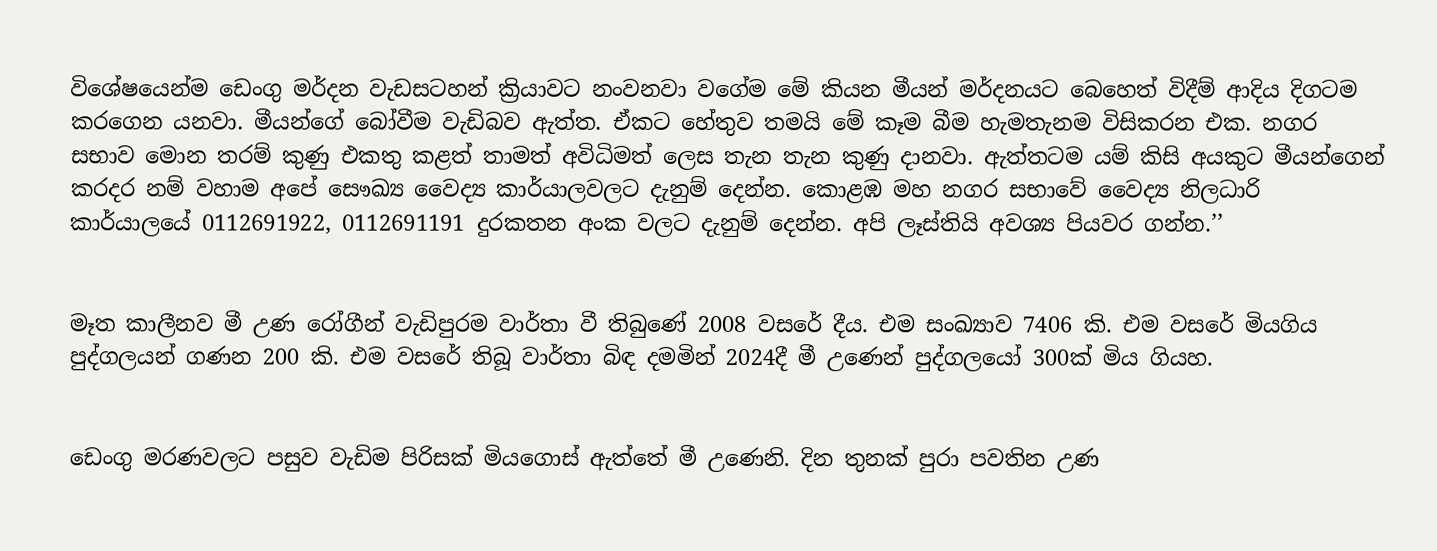විශේෂයෙන්ම ඩෙංගු මර්දන වැඩසටහන් ක්‍රියාවට නංවනවා වගේම මේ කියන මීයන් මර්දනයට බෙහෙත් විදීම් ආදිය දිගටම කරගෙන යනවා. මීයන්ගේ බෝවීම වැඩිබව ඇත්ත. ඒකට හේතුව තමයි මේ කෑම බීම හැමතැනම විසිකරන එක. නගර සභාව මොන තරම් කුණු එකතු කළත් තාමත් අවිධිමත් ලෙස තැන තැන කුණු දානවා. ඇත්තටම යම් කිසි අයකුට මීයන්ගෙන් කරදර නම් වහාම අපේ සෞඛ්‍ය වෛද්‍ය කාර්යාලවලට දැනුම් දෙන්න. කොළඹ මහ නගර සභාවේ වෛද්‍ය නිලධාරි කාර්යාලයේ 0112691922, 0112691191 දුරකතන අංක වලට දැනුම් දෙන්න. අපි ලෑස්තියි අවශ්‍ය පියවර ගන්න.’’


මෑත කාලීනව මී උණ රෝගීන් වැඩිපුරම වාර්තා වී තිබුණේ 2008 වසරේ දීය. එම සංඛ්‍යාව 7406 කි. එම වසරේ මියගිය පුද්ගලයන් ගණන 200 කි. එම වසරේ තිබූ වාර්තා බිඳ දමමින් 2024දී මී උණෙන් පුද්ගලයෝ 300ක් මිය ගියහ.


ඩෙංගු මරණවලට පසුව වැඩිම පිරිසක් මියගොස් ඇත්තේ මී උණෙනි. දින තුනක් පුරා පවතින උණ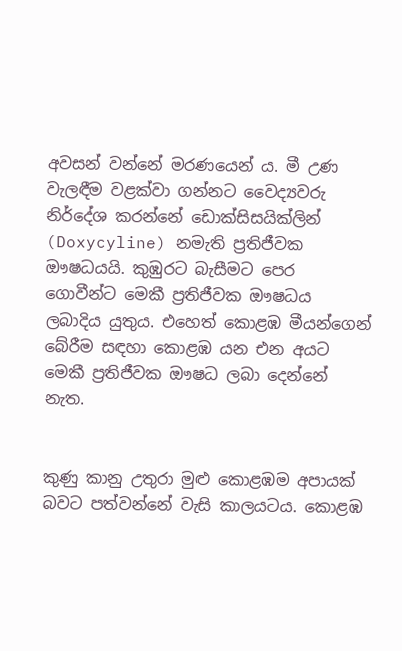අවසන් වන්නේ මරණයෙන් ය. මී උණ වැලඳීම වළක්වා ගන්නට වෛද්‍යවරු නිර්දේශ කරන්නේ ඩොක්සිසයික්ලින් (Doxycyline) නමැති ප්‍රතිජීවක ඖෂධයයි. කුඹුරට බැසීමට පෙර ගොවීන්ට මෙකී ප්‍රතිජීවක ඖෂධය ලබාදිය යුතුය. එහෙත් කොළඹ මීයන්ගෙන් බේරීම සඳහා කොළඹ යන එන අයට මෙකී ප්‍රතිජීවක ඖෂධ ලබා දෙන්නේ නැත.


කුණු කානු උතුරා මුළු කොළඹම අපායක් බවට පත්වන්නේ වැසි කාලයටය. කොළඹ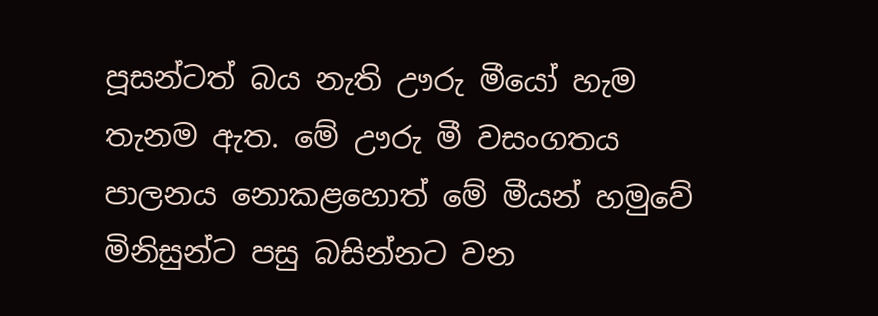පූසන්ටත් බය නැති ඌරු මීයෝ හැම තැනම ඇත. මේ ඌරු මී වසංගතය පාලනය නොකළහොත් මේ මීයන් හමුවේ මිනිසුන්ට පසු බසින්නට වන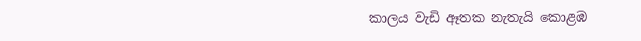කාලය වැඩි ඈතක නැතැයි කොළඹ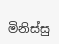මිනිස්සු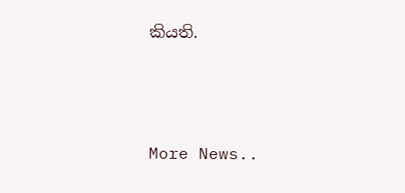කියති.



More News..